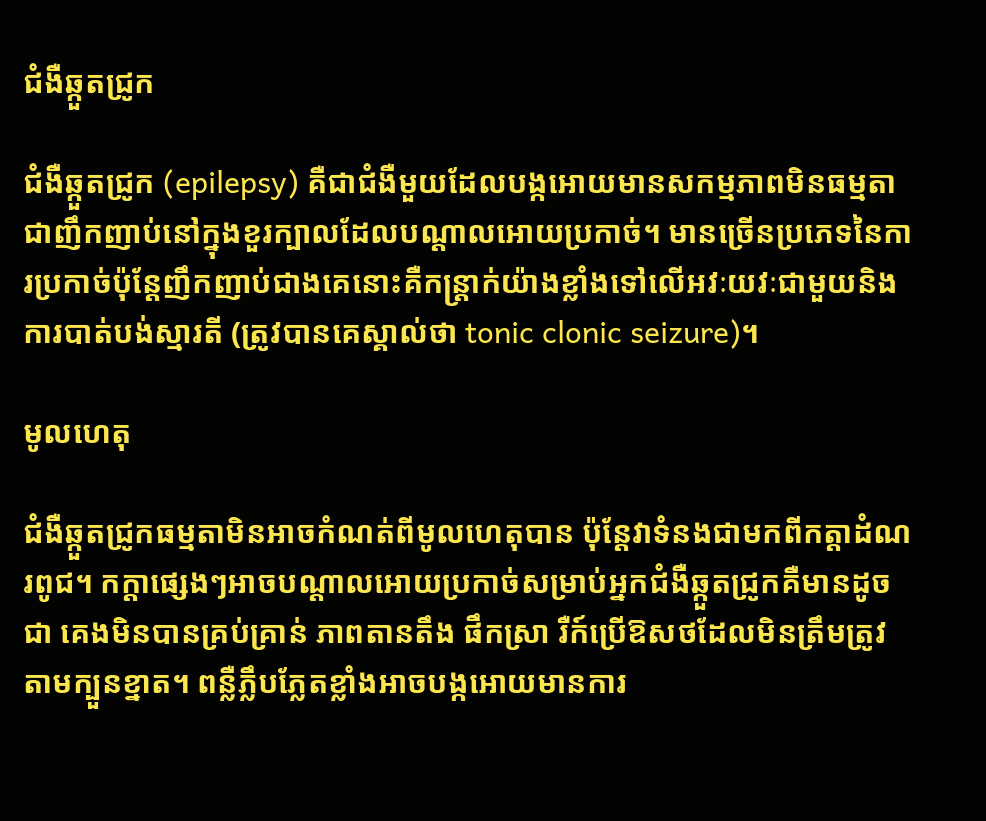ជំងឺឆ្កួតជ្រូក

ជំងឺឆ្កួតជ្រូក (epilepsy) គឺជាជំងឺមួយដែលបង្កអោយមានសកម្មភាពមិនធម្មតាជាញឹកញាប់នៅក្នុងខួរក្បាលដែលបណ្តាលអោយប្រកាច់។ មានច្រើនប្រភេទនៃការប្រកាច់ប៉ុន្តែញឹកញាប់ជាងគេនោះគឺកន្រ្តាក់យ៉ាងខ្លាំងទៅលើអវៈយវៈជាមួយនិងការបាត់បង់ស្មារតី (ត្រូវបានគេស្គាល់ថា tonic clonic seizure)។

មូលហេតុ

ជំងឺឆ្កួតជ្រូកធម្មតាមិនអាចកំណត់ពីមូលហេតុបាន ប៉ុន្តែវាទំនងជាមកពីកត្តាដំណរពូជ។ កក្តាផ្សេងៗអាចបណ្ដាលអោយប្រកាច់សម្រាប់អ្នកជំងឺឆ្កួតជ្រូកគឺមានដូចជា គេងមិនបានគ្រប់គ្រាន់ ភាពតានតឹង ផឹកស្រា រឺក៍ប្រើឱសថដែលមិនត្រឹមត្រូវតាមក្បួនខ្នាត។ ពន្លឺភ្លឹបភ្លែតខ្លាំងអាចបង្កអោយមានការ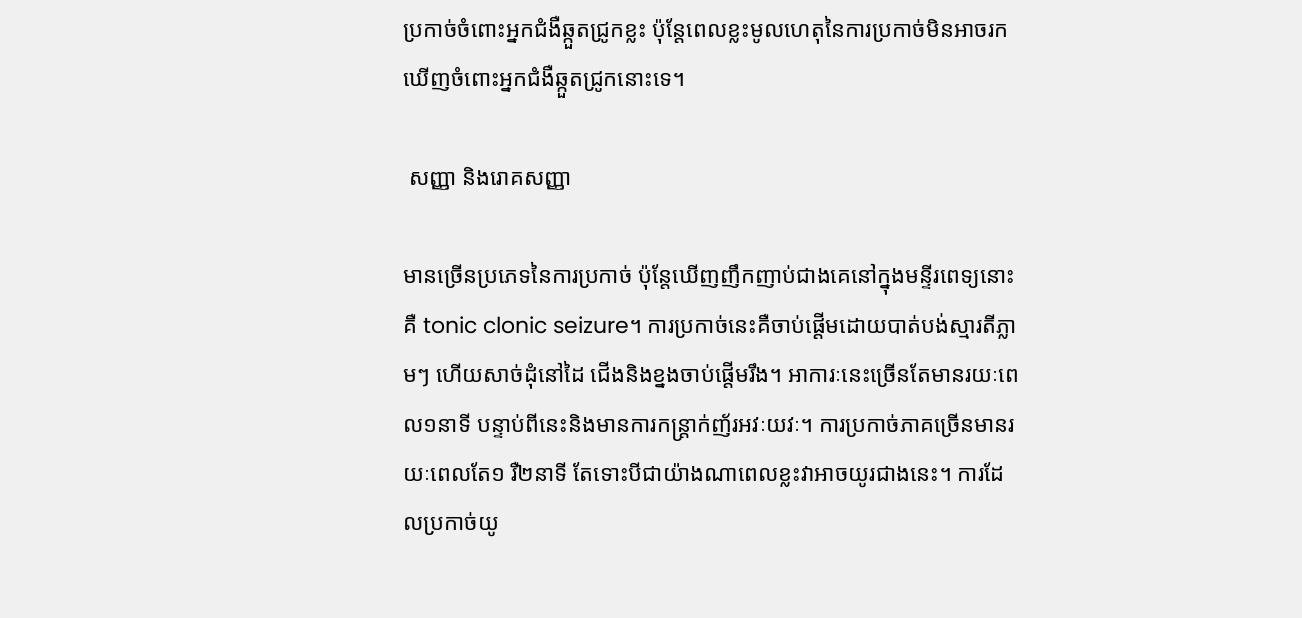ប្រកាច់ចំពោះអ្នកជំងឺឆ្កួតជ្រូកខ្លះ ប៉ុន្តែពេលខ្លះមូលហេតុនៃការប្រកាច់មិនអាចរកឃើញចំពោះអ្នកជំងឺឆ្កួតជ្រូកនោះទេ។

 សញ្ញា និងរោគសញ្ញា

មានច្រើនប្រភេទនៃការប្រកាច់ ប៉ុន្តែឃើញញឹកញាប់ជាងគេនៅក្នុងមន្ទីរពេទ្យនោះគឺ tonic clonic seizure។ ការប្រកាច់នេះគឺចាប់ផ្តើមដោយបាត់បង់ស្មារតីភ្លាមៗ ហើយសាច់ដុំនៅដៃ ជើងនិងខ្នងចាប់ផ្តើមរឹង។ អាការៈនេះច្រើនតែមានរយៈពេល១នាទី បន្ទាប់ពីនេះនិងមានការកន្រ្តាក់ញ័រអវៈយវៈ។ ការប្រកាច់ភាគច្រើនមានរយៈពេលតែ១ រឺ២នាទី តែទោះបីជាយ៉ាងណាពេលខ្លះវាអាចយូរជាងនេះ។ ការដែលប្រកាច់យូ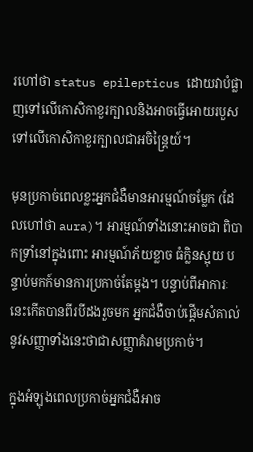រហៅថា status epilepticus ដោយវាបំផ្លាញទៅលើកោសិកាខួរក្បាលនិងអាចធ្វើអោយរបួសទៅលើកោសិកាខួរក្បាលជាអចិន្រ្តៃយ៍។

មុនប្រកាច់ពេលខ្លះអ្នកជំងឺមានអារម្មណ៍ចម្លែក (ដែលហៅថា aura)។ អារម្មណ៍ទាំងនោះអាចជា ពិបាកទ្រាំនៅក្នុងពោះ អារម្មណ៍ភ័យខ្លាច ធំក្លិនស្អុយ បន្ទាប់មកក៍មានការប្រកាច់តែម្តង។ បន្ទាប់ពីអាការៈនេះកើតបានពីរបីដងរួចមក អ្នកជំងឺចាប់ផ្តើមសំគាល់នូវសញ្ញាទាំងនេះថាជាសញ្ញាគំរាមប្រកាច់។

ក្នុងអំឡុងពេលប្រកាច់អ្នកជំងឺអាច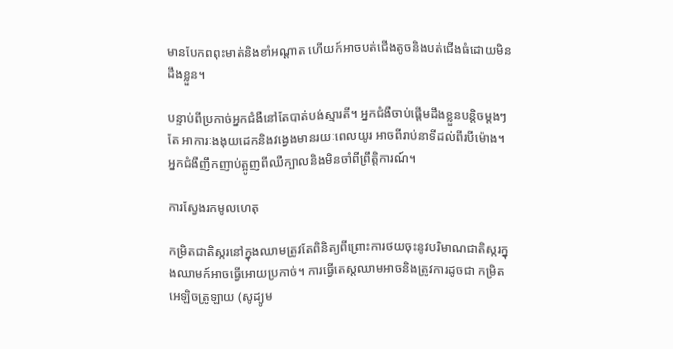មានបែកពពុះមាត់និងខាំអណ្តាត ហើយក៍អាចបត់ជើងតូចនិងបត់ជើងធំដោយមិនដឹងខ្លួន។

បន្ទាប់ពីប្រកាច់អ្នកជំងឺនៅតែបាត់បង់ស្មារតី។ អ្នកជំងឺចាប់ផ្តើមដឹងខ្លួនបន្តិចម្តងៗតែ អាការៈងងុយដេកនិងវង្វេងមានរយៈពេលយូរ អាចពីរាប់នាទីដល់ពីរបីម៉ោង។ អ្នកជំងឺញឹកញាប់ត្អូញពីឈឺក្បាលនិងមិនចាំពីព្រឹត្តិការណ៍។

ការស្វែងរកមូលហេតុ

កម្រិតជាតិស្ករនៅក្នុងឈាមត្រូវតែពិនិត្យពីព្រោះការថយចុះនូវបរិមាណជាតិស្ករក្នុងឈាមក៍អាចធ្វើអោយប្រកាច់។ ការធ្វើតេស្តឈាមអាចនិងត្រូវការដូចជា កម្រិតអេឡិចត្រូឡាយ (សូដ្យូម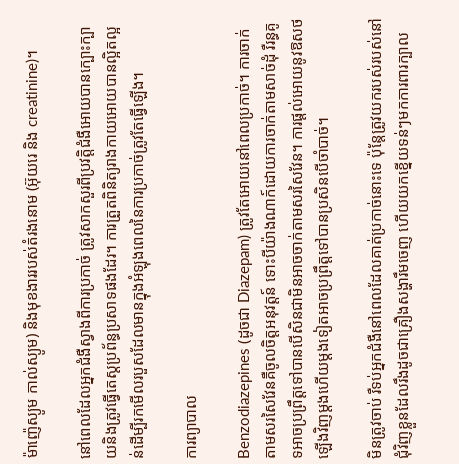ម៉ាញ៉េស្យូម កាល់ស្យូម) និងមុខងាររបស់តំរងនោម (អ៊ុយរេ និង creatinine)។

នៅពេលដែលអ្នកជំងឺស្វាងពីការប្រកាច់ ត្រូវសាកសួរពីប្រវត្តិជំងឺអោយបានក្បោះក្បាយនិងត្រូវធ្វើតេស្តប្រព័ន្ធប្រសាទផងដែរ។ ការត្រួតពិនិត្យរាងកាយអោយបានល្អិតល្អន់ដើម្បីរកមើលរបួសដែលមានក្នុងអំឡុងពេលនៃការប្រកាច់ត្រូវតែធ្វើឡើង។

ការព្យាបាល

Benzodiazepines (ដូចជា Diazepam) ត្រូវតែអោយនៅពេលប្រកាច់។ ការចាក់តាមសរសៃវែនគឺចូលចិត្តអនុវត្តន៍ ទោះបីយ៉ាងណាក៍ដោយការចាក់តាមសាច់ដុំ រឺរន្ធគូទអាចប្រព្រឹត្តទៅបានបើសិនជាមិនអាចចាក់តាមសរសៃវែន។ ការផ្តល់អោយនូវឱសថឡើងវិញម្តងហើយម្តងទៀតអាចប្រព្រឹត្តទៅបានប្រសិនបើចាំបាច់។

មិនត្រូវចាប់ រឺទប់អ្នកជំងឺនៅពេលដែលគាត់ប្រកាច់នោះទេ ប៉ុន្តែត្រូវយករបស់របស់នៅជុំវិញខ្លួនដែលរឹងដូចជាគ្រឿងសង្ហារឹមចេញ ហើយយកខ្នើយទន់ៗមកការពារក្បាល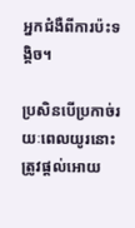អ្នកជំងឺពីការប៉ះទង្គិច។

ប្រសិនបើប្រកាច់រយៈពេលយូរនោះត្រូវផ្តល់អោយ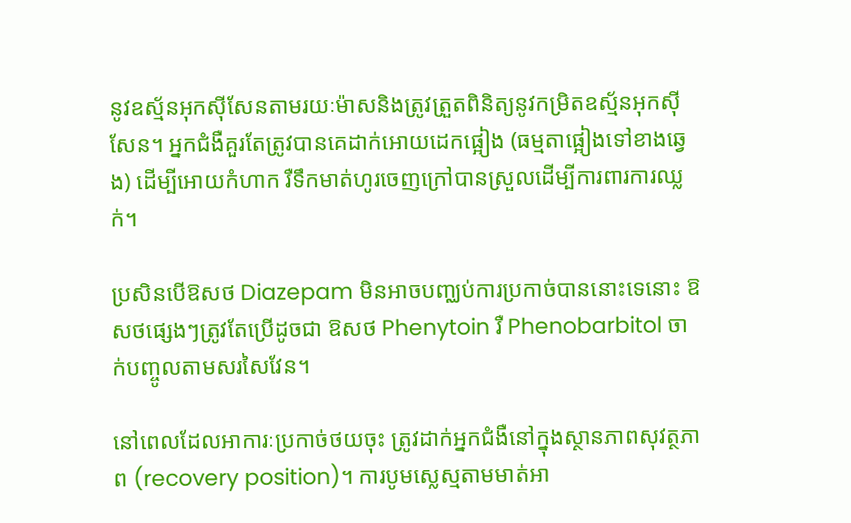នូវឧស្ម័នអុកស៊ីសែនតាមរយៈម៉ាសនិងត្រូវត្រួតពិនិត្យនូវកម្រិតឧស្ម័នអុកស៊ីសែន។ អ្នកជំងឺគួរតែត្រូវបានគេដាក់អោយដេកផ្អៀង (ធម្មតាផ្អៀងទៅខាងឆ្វេង) ដើម្បីអោយកំហាក រឺទឹកមាត់ហូរចេញក្រៅបានស្រួលដើម្បីការពារការឈ្លក់។

ប្រសិនបើឱសថ Diazepam មិនអាចបញ្ឈប់ការប្រកាច់បាននោះទេនោះ ឱសថផ្សេងៗត្រូវតែប្រើដូចជា ឱសថ Phenytoin រឺ Phenobarbitol ចាក់បញ្ចូលតាមសរសៃវែន។

នៅពេលដែលអាការៈប្រកាច់ថយចុះ ត្រូវដាក់អ្នកជំងឺនៅក្នុងស្ថានភាពសុវត្ថភាព (recovery position)។ ការបូមស្លេស្មតាមមាត់អា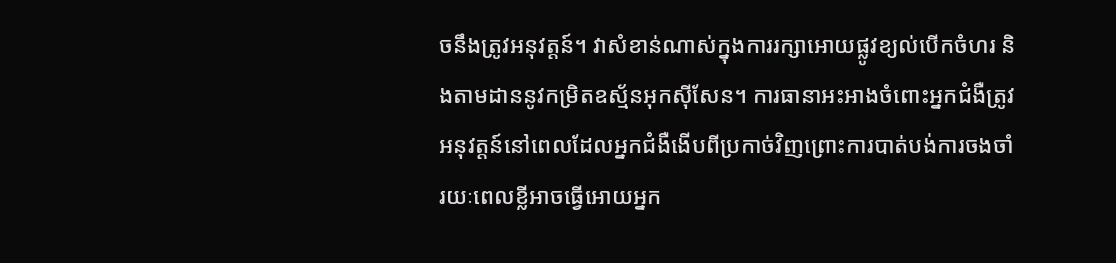ចនឹងត្រូវអនុវត្តន៍។ វាសំខាន់ណាស់ក្នុងការរក្សាអោយផ្លូវខ្យល់បើកចំហរ និងតាមដាននូវកម្រិតឧស្ម័នអុកស៊ីសែន។ ការធានាអះអាងចំពោះអ្នកជំងឺត្រូវអនុវត្តន៍នៅពេលដែលអ្នកជំងឺងើបពីប្រកាច់វិញព្រោះការបាត់បង់ការចងចាំរយៈពេលខ្លីអាចធ្វើអោយអ្នក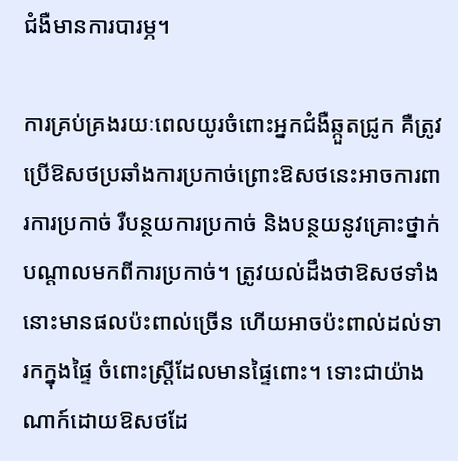ជំងឺមានការបារម្ភ។

ការគ្រប់គ្រងរយៈពេលយូរចំពោះអ្នកជំងឺឆ្កួតជ្រូក គឺត្រូវប្រើឱសថប្រឆាំងការប្រកាច់ព្រោះឱសថនេះអាចការពារការប្រកាច់ រឺបន្ថយការប្រកាច់ និងបន្ថយនូវគ្រោះថ្នាក់បណ្តាលមកពីការប្រកាច់។ ត្រូវយល់ដឹងថាឱសថទាំងនោះមានផលប៉ះពាល់ច្រើន ហើយអាចប៉ះពាល់ដល់ទារកក្នុងផ្ទៃ ចំពោះស្រ្តីដែលមានផ្ទៃពោះ។ ទោះជាយ៉ាងណាក៍ដោយឱសថដែ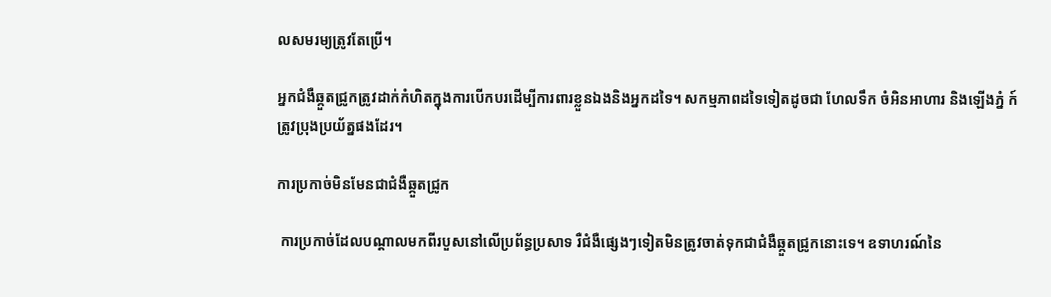លសមរម្យត្រូវតែប្រើ។

អ្នកជំងឺឆ្កួតជ្រូកត្រូវដាក់កំហិតក្នុងការបើកបរដើម្បីការពារខ្លួនឯងនិងអ្នកដទៃ។ សកម្មភាពដទៃទៀតដូចជា ហែលទឹក ចំអិនអាហារ និងឡើងភ្នំ ក៍ត្រូវប្រុងប្រយ័ត្នផងដែរ។

ការប្រកាច់មិនមែនជាជំងឺឆ្កួតជ្រូក

 ការប្រកាច់ដែលបណ្តាលមកពីរបួសនៅលើប្រព័ន្ធប្រសាទ រឺជំងឺផ្សេងៗទៀតមិនត្រូវចាត់ទុកជាជំងឺឆ្កួតជ្រូកនោះទេ។ ឧទាហរណ៍នៃ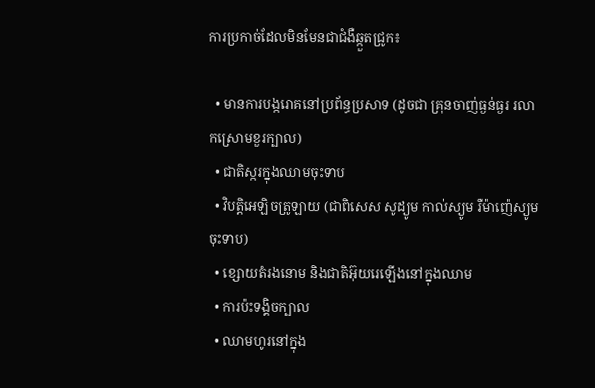ការប្រកាច់ដែលមិនមែនជាជំងឺឆ្កួតជ្រូក៖

  • មានការបង្ករោគនៅប្រព័ន្ធប្រសាទ (ដូចជា គ្រុនចាញ់ធ្ងន់ធ្ងរ រលាកស្រោមខួរក្បាល)
  • ជាតិស្ករក្នុងឈាមចុះទាប
  • វិបត្តិអេឡិចត្រូឡាយ (ជាពិសេស សូដ្យូម កាល់ស្យូម រឺម៉ាញ៉េស្យូម ចុះទាប)
  • ខ្សោយតំរងនោម និងជាតិអ៊ុយរេឡើងនៅក្នុងឈាម
  • ការប៉ះទង្គិចក្បាល
  • ឈាមហូរនៅក្នុង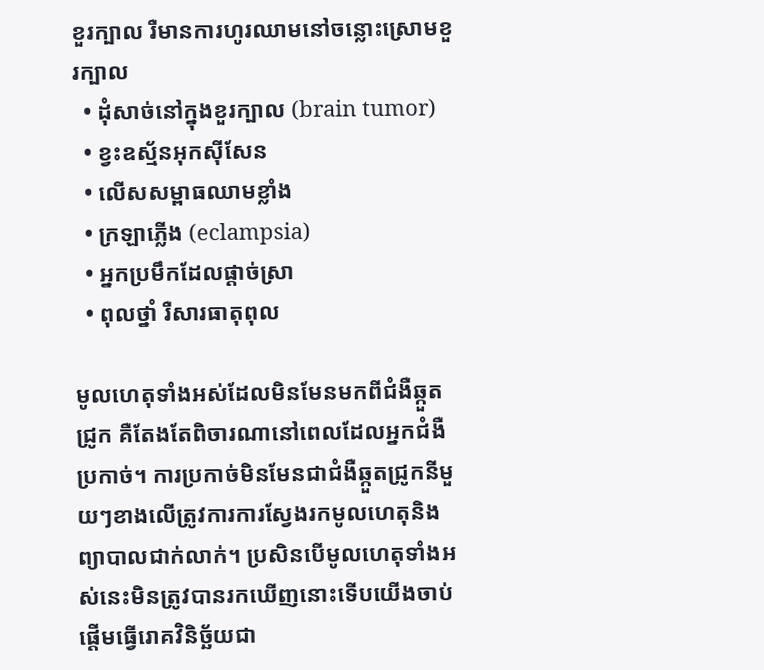ខួរក្បាល រឺមានការហូរឈាមនៅចន្លោះស្រោមខួរក្បាល
  • ដុំសាច់នៅក្នុងខួរក្បាល (brain tumor)
  • ខ្វះឧស្ម័នអុកស៊ីសែន
  • លើសសម្ពាធឈាមខ្លាំង
  • ក្រឡាភ្លើង (eclampsia)
  • អ្នកប្រមឹកដែលផ្តាច់ស្រា
  • ពុលថ្នាំ រឺសារធាតុពុល

មូលហេតុទាំងអស់ដែលមិនមែនមកពីជំងឺឆ្កួតជ្រូក គឺតែងតែពិចារណានៅពេលដែលអ្នកជំងឺប្រកាច់។ ការប្រកាច់មិនមែនជាជំងឺឆ្កួតជ្រូកនីមួយៗខាងលើត្រូវការការស្វែងរកមូលហេតុនិងព្យាបាលជាក់លាក់។ ប្រសិនបើមូលហេតុទាំងអស់នេះមិនត្រូវបានរកឃើញនោះទើបយើងចាប់ ផ្តើមធ្វើរោគវិនិច្ឆ័យជា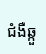ជំងឺឆ្កួ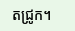តជ្រូក។